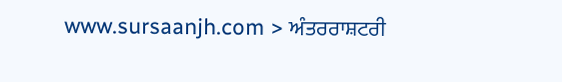www.sursaanjh.com > ਅੰਤਰਰਾਸ਼ਟਰੀ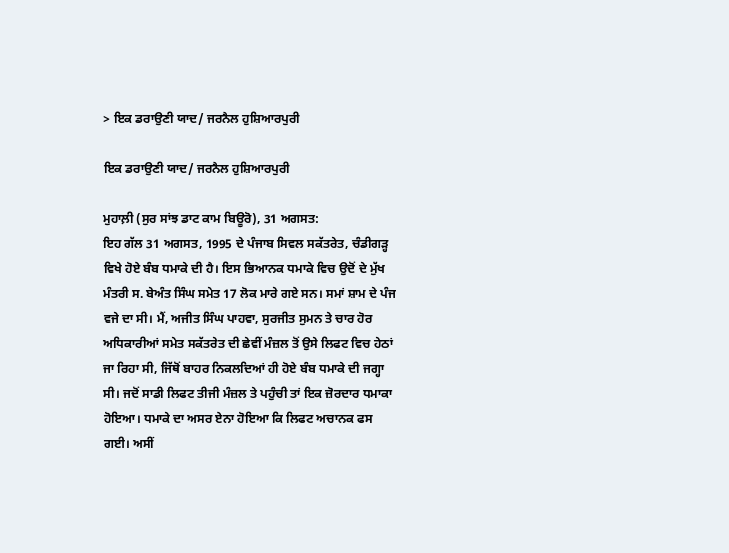> ਇਕ ਡਰਾਉਣੀ ਯਾਦ/ ਜਰਨੈਲ ਹੁਸ਼ਿਆਰਪੁਰੀ

ਇਕ ਡਰਾਉਣੀ ਯਾਦ/ ਜਰਨੈਲ ਹੁਸ਼ਿਆਰਪੁਰੀ

ਮੁਹਾਲ਼ੀ (ਸੁਰ ਸਾਂਝ ਡਾਟ ਕਾਮ ਬਿਊਰੋ), 31 ਅਗਸਤ:
ਇਹ ਗੱਲ 31 ਅਗਸਤ, 1995 ਦੇ ਪੰਜਾਬ ਸਿਵਲ ਸਕੱਤਰੇਤ, ਚੰਡੀਗੜ੍ਹ ਵਿਖੇ ਹੋਏ ਬੰਬ ਧਮਾਕੇ ਦੀ ਹੈ। ਇਸ ਭਿਆਨਕ ਧਮਾਕੇ ਵਿਚ ਉਦੋਂ ਦੇ ਮੁੱਖ ਮੰਤਰੀ ਸ. ਬੇਅੰਤ ਸਿੰਘ ਸਮੇਤ 17 ਲੋਕ ਮਾਰੇ ਗਏ ਸਨ। ਸਮਾਂ ਸ਼ਾਮ ਦੇ ਪੰਜ ਵਜੇ ਦਾ ਸੀ। ਮੈਂ, ਅਜੀਤ ਸਿੰਘ ਪਾਹਵਾ, ਸੁਰਜੀਤ ਸੁਮਨ ਤੇ ਚਾਰ ਹੋਰ ਅਧਿਕਾਰੀਆਂ ਸਮੇਤ ਸਕੱਤਰੇਤ ਦੀ ਛੇਵੀਂ ਮੰਜ਼ਲ ਤੋਂ ਉਸੇ ਲਿਫਟ ਵਿਚ ਹੇਠਾਂ ਜਾ ਰਿਹਾ ਸੀ, ਜਿੱਥੋਂ ਬਾਹਰ ਨਿਕਲਦਿਆਂ ਹੀ ਹੋਏ ਬੰਬ ਧਮਾਕੇ ਦੀ ਜਗ੍ਹਾ ਸੀ। ਜਦੋਂ ਸਾਡੀ ਲਿਫਟ ਤੀਜੀ ਮੰਜ਼ਲ ਤੇ ਪਹੁੰਚੀ ਤਾਂ ਇਕ ਜ਼ੋਰਦਾਰ ਧਮਾਕਾ ਹੋਇਆ। ਧਮਾਕੇ ਦਾ ਅਸਰ ਏਨਾ ਹੋਇਆ ਕਿ ਲਿਫਟ ਅਚਾਨਕ ਫਸ ਗਈ। ਅਸੀਂ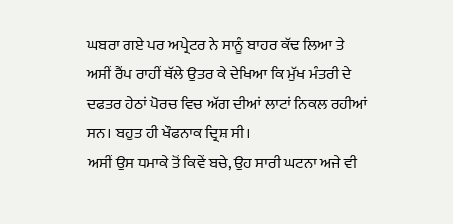ਘਬਰਾ ਗਏ ਪਰ ਅਪ੍ਰੇਟਰ ਨੇ ਸਾਨੂੰ ਬਾਹਰ ਕੱਢ ਲਿਆ ਤੇ ਅਸੀਂ ਰੈਂਪ ਰਾਹੀਂ ਥੱਲੇ ਉਤਰ ਕੇ ਦੇਖਿਆ ਕਿ ਮੁੱਖ ਮੰਤਰੀ ਦੇ ਦਫਤਰ ਹੇਠਾਂ ਪੋਰਚ ਵਿਚ ਅੱਗ ਦੀਆਂ ਲਾਟਾਂ ਨਿਕਲ ਰਹੀਆਂ ਸਨ। ਬਹੁਤ ਹੀ ਖੌਫਨਾਕ ਦ੍ਰਿਸ਼ ਸੀ।
ਅਸੀਂ ਉਸ ਧਮਾਕੇ ਤੋਂ ਕਿਵੇਂ ਬਚੇ, ਉਹ ਸਾਰੀ ਘਟਨਾ ਅਜੇ ਵੀ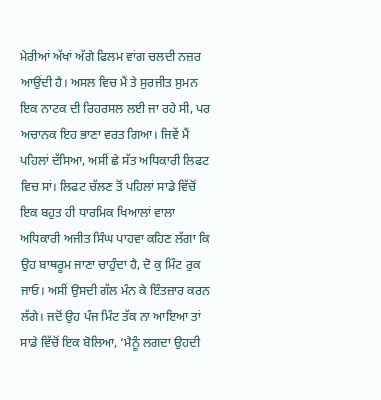ਮੇਰੀਆਂ ਅੱਖਾਂ ਅੱਗੇ ਫਿਲਮ ਵਾਂਗ ਚਲਦੀ ਨਜ਼ਰ ਆਉਂਦੀ ਹੈ। ਅਸਲ ਵਿਚ ਮੈਂ ਤੇ ਸੁਰਜੀਤ ਸੁਮਨ  ਇਕ ਨਾਟਕ ਦੀ ਰਿਹਰਸਲ ਲਈ ਜਾ ਰਹੇ ਸੀ, ਪਰ ਅਚਾਨਕ ਇਹ ਭਾਣਾ ਵਰਤ ਗਿਆ। ਜਿਵੇਂ ਮੈਂ ਪਹਿਲਾਂ ਦੱਸਿਆ, ਅਸੀਂ ਛੇ ਸੱਤ ਅਧਿਕਾਰੀ ਲਿਫਟ ਵਿਚ ਸਾਂ। ਲਿਫਟ ਚੱਲਣ ਤੋਂ ਪਹਿਲਾਂ ਸਾਡੇ ਵਿੱਚੋਂ ਇਕ ਬਹੁਤ ਹੀ ਧਾਰਮਿਕ ਖਿਆਲਾਂ ਵਾਲਾ ਅਧਿਕਾਰੀ ਅਜੀਤ ਸਿੰਘ ਪਾਹਵਾ ਕਹਿਣ ਲੱਗਾ ਕਿ ਉਹ ਬਾਥਰੂਮ ਜਾਣਾ ਚਾਹੁੰਦਾ ਹੈ, ਦੋ ਕੁ ਮਿੰਟ ਰੁਕ ਜਾਓ। ਅਸੀਂ ਉਸਦੀ ਗੱਲ ਮੰਨ ਕੇ ਇੰਤਜ਼ਾਰ ਕਰਨ ਲੱਗੇ। ਜਦੋਂ ਉਹ ਪੰਜ ਮਿੰਟ ਤੱਕ ਨਾ ਆਇਆ ਤਾਂ ਸਾਡੇ ਵਿੱਚੋਂ ਇਕ ਬੋਲਿਆ, ‘ਮੈਨੂੰ ਲਗਦਾ ਉਹਦੀ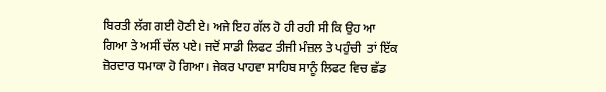ਬਿਰਤੀ ਲੱਗ ਗਈ ਹੋਣੀ ਏ। ਅਜੇ ਇਹ ਗੱਲ ਹੋ ਹੀ ਰਹੀ ਸੀ ਕਿ ਉਹ ਆ ਗਿਆ ਤੇ ਅਸੀਂ ਚੱਲ ਪਏ। ਜਦੋਂ ਸਾਡੀ ਲਿਫਟ ਤੀਜੀ ਮੰਜ਼ਲ ਤੇ ਪਹੁੰਚੀ  ਤਾਂ ਇੱਕ ਜ਼ੋਰਦਾਰ ਧਮਾਕਾ ਹੋ ਗਿਆ। ਜੇਕਰ ਪਾਹਵਾ ਸਾਹਿਬ ਸਾਨੂੰ ਲਿਫਟ ਵਿਚ ਛੱਡ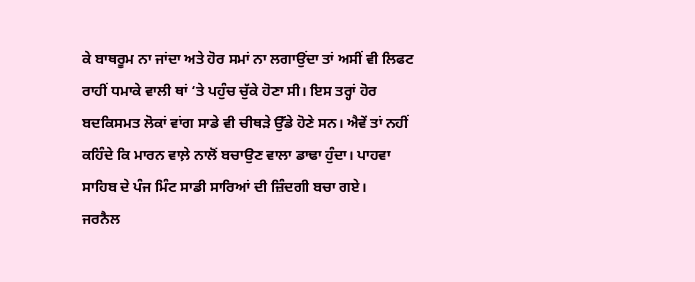ਕੇ ਬਾਥਰੂਮ ਨਾ ਜਾਂਦਾ ਅਤੇ ਹੋਰ ਸਮਾਂ ਨਾ ਲਗਾਉਂਦਾ ਤਾਂ ਅਸੀਂ ਵੀ ਲਿਫਟ ਰਾਹੀਂ ਧਮਾਕੇ ਵਾਲੀ ਥਾਂ ‘ਤੇ ਪਹੁੰਚ ਚੁੱਕੇ ਹੋਣਾ ਸੀ। ਇਸ ਤਰ੍ਹਾਂ ਹੋਰ ਬਦਕਿਸਮਤ ਲੋਕਾਂ ਵਾਂਗ ਸਾਡੇ ਵੀ ਚੀਥੜੇ ਉੱਡੇ ਹੋਣੇ ਸਨ। ਐਵੇਂ ਤਾਂ ਨਹੀਂ ਕਹਿੰਦੇ ਕਿ ਮਾਰਨ ਵਾਲ਼ੇ ਨਾਲੋਂ ਬਚਾਉਣ ਵਾਲਾ ਡਾਢਾ ਹੁੰਦਾ। ਪਾਹਵਾ ਸਾਹਿਬ ਦੇ ਪੰਜ ਮਿੰਟ ਸਾਡੀ ਸਾਰਿਆਂ ਦੀ ਜ਼ਿੰਦਗੀ ਬਚਾ ਗਏ।
ਜਰਨੈਲ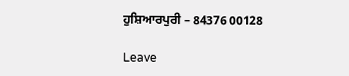ਹੁਸ਼ਿਆਰਪੁਰੀ – 84376 00128

Leave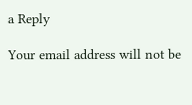a Reply

Your email address will not be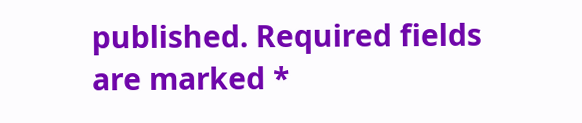published. Required fields are marked *